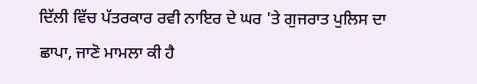ਦਿੱਲੀ ਵਿੱਚ ਪੱਤਰਕਾਰ ਰਵੀ ਨਾਇਰ ਦੇ ਘਰ 'ਤੇ ਗੁਜਰਾਤ ਪੁਲਿਸ ਦਾ ਛਾਪਾ, ਜਾਣੋ ਮਾਮਲਾ ਕੀ ਹੈ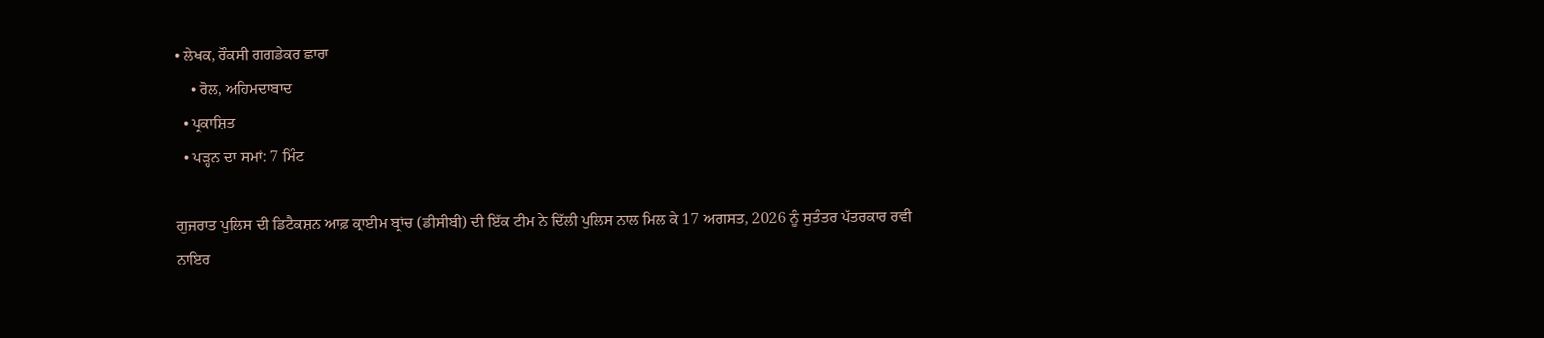• ਲੇਖਕ, ਰੌਕਸੀ ਗਗਡੇਕਰ ਛਾਰਾ
    • ਰੋਲ, ਅਹਿਮਦਾਬਾਦ
  • ਪ੍ਰਕਾਸ਼ਿਤ
  • ਪੜ੍ਹਨ ਦਾ ਸਮਾਂ: 7 ਮਿੰਟ

ਗੁਜਰਾਤ ਪੁਲਿਸ ਦੀ ਡਿਟੈਕਸ਼ਨ ਆਫ਼ ਕ੍ਰਾਈਮ ਬ੍ਰਾਂਚ (ਡੀਸੀਬੀ) ਦੀ ਇੱਕ ਟੀਮ ਨੇ ਦਿੱਲੀ ਪੁਲਿਸ ਨਾਲ ਮਿਲ ਕੇ 17 ਅਗਸਤ, 2026 ਨੂੰ ਸੁਤੰਤਰ ਪੱਤਰਕਾਰ ਰਵੀ ਨਾਇਰ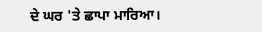ਦੇ ਘਰ 'ਤੇ ਛਾਪਾ ਮਾਰਿਆ।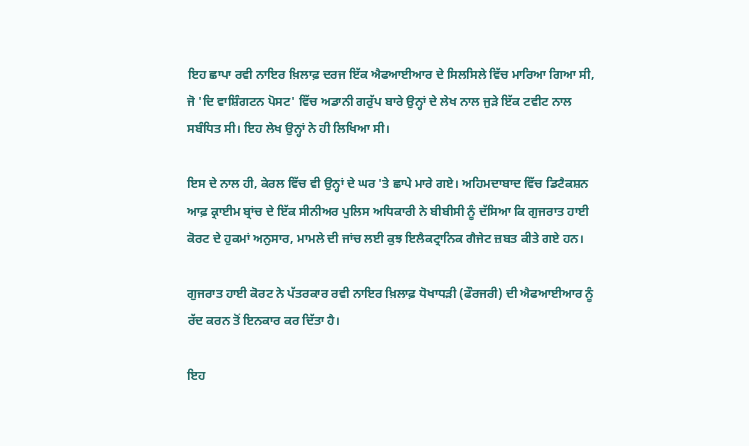ਇਹ ਛਾਪਾ ਰਵੀ ਨਾਇਰ ਖ਼ਿਲਾਫ਼ ਦਰਜ ਇੱਕ ਐਫਆਈਆਰ ਦੇ ਸਿਲਸਿਲੇ ਵਿੱਚ ਮਾਰਿਆ ਗਿਆ ਸੀ, ਜੋ 'ਦਿ ਵਾਸ਼ਿੰਗਟਨ ਪੋਸਟ' ਵਿੱਚ ਅਡਾਨੀ ਗਰੁੱਪ ਬਾਰੇ ਉਨ੍ਹਾਂ ਦੇ ਲੇਖ ਨਾਲ ਜੁੜੇ ਇੱਕ ਟਵੀਟ ਨਾਲ ਸਬੰਧਿਤ ਸੀ। ਇਹ ਲੇਖ ਉਨ੍ਹਾਂ ਨੇ ਹੀ ਲਿਖਿਆ ਸੀ।

ਇਸ ਦੇ ਨਾਲ ਹੀ, ਕੇਰਲ ਵਿੱਚ ਵੀ ਉਨ੍ਹਾਂ ਦੇ ਘਰ 'ਤੇ ਛਾਪੇ ਮਾਰੇ ਗਏ। ਅਹਿਮਦਾਬਾਦ ਵਿੱਚ ਡਿਟੈਕਸ਼ਨ ਆਫ਼ ਕ੍ਰਾਈਮ ਬ੍ਰਾਂਚ ਦੇ ਇੱਕ ਸੀਨੀਅਰ ਪੁਲਿਸ ਅਧਿਕਾਰੀ ਨੇ ਬੀਬੀਸੀ ਨੂੰ ਦੱਸਿਆ ਕਿ ਗੁਜਰਾਤ ਹਾਈ ਕੋਰਟ ਦੇ ਹੁਕਮਾਂ ਅਨੁਸਾਰ, ਮਾਮਲੇ ਦੀ ਜਾਂਚ ਲਈ ਕੁਝ ਇਲੈਕਟ੍ਰਾਨਿਕ ਗੈਜੇਟ ਜ਼ਬਤ ਕੀਤੇ ਗਏ ਹਨ।

ਗੁਜਰਾਤ ਹਾਈ ਕੋਰਟ ਨੇ ਪੱਤਰਕਾਰ ਰਵੀ ਨਾਇਰ ਖ਼ਿਲਾਫ਼ ਧੋਖਾਧੜੀ (ਫੌਰਜਰੀ) ਦੀ ਐਫਆਈਆਰ ਨੂੰ ਰੱਦ ਕਰਨ ਤੋਂ ਇਨਕਾਰ ਕਰ ਦਿੱਤਾ ਹੈ।

ਇਹ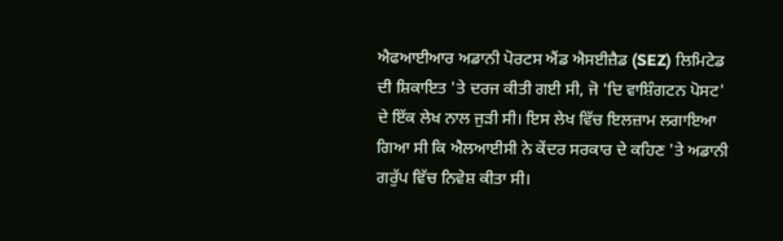ਐਫਆਈਆਰ ਅਡਾਨੀ ਪੋਰਟਸ ਐਂਡ ਐਸਈਜ਼ੈਡ (SEZ) ਲਿਮਿਟੇਡ ਦੀ ਸ਼ਿਕਾਇਤ 'ਤੇ ਦਰਜ ਕੀਤੀ ਗਈ ਸੀ, ਜੋ 'ਦਿ ਵਾਸ਼ਿੰਗਟਨ ਪੋਸਟ' ਦੇ ਇੱਕ ਲੇਖ ਨਾਲ ਜੁੜੀ ਸੀ। ਇਸ ਲੇਖ ਵਿੱਚ ਇਲਜ਼ਾਮ ਲਗਾਇਆ ਗਿਆ ਸੀ ਕਿ ਐਲਆਈਸੀ ਨੇ ਕੇਂਦਰ ਸਰਕਾਰ ਦੇ ਕਹਿਣ 'ਤੇ ਅਡਾਨੀ ਗਰੁੱਪ ਵਿੱਚ ਨਿਵੇਸ਼ ਕੀਤਾ ਸੀ।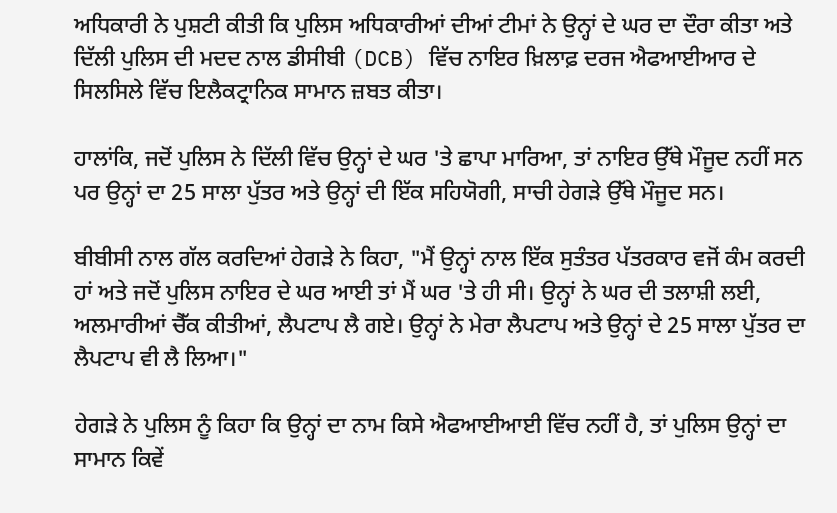ਅਧਿਕਾਰੀ ਨੇ ਪੁਸ਼ਟੀ ਕੀਤੀ ਕਿ ਪੁਲਿਸ ਅਧਿਕਾਰੀਆਂ ਦੀਆਂ ਟੀਮਾਂ ਨੇ ਉਨ੍ਹਾਂ ਦੇ ਘਰ ਦਾ ਦੌਰਾ ਕੀਤਾ ਅਤੇ ਦਿੱਲੀ ਪੁਲਿਸ ਦੀ ਮਦਦ ਨਾਲ ਡੀਸੀਬੀ (DCB) ਵਿੱਚ ਨਾਇਰ ਖ਼ਿਲਾਫ਼ ਦਰਜ ਐਫਆਈਆਰ ਦੇ ਸਿਲਸਿਲੇ ਵਿੱਚ ਇਲੈਕਟ੍ਰਾਨਿਕ ਸਾਮਾਨ ਜ਼ਬਤ ਕੀਤਾ।

ਹਾਲਾਂਕਿ, ਜਦੋਂ ਪੁਲਿਸ ਨੇ ਦਿੱਲੀ ਵਿੱਚ ਉਨ੍ਹਾਂ ਦੇ ਘਰ 'ਤੇ ਛਾਪਾ ਮਾਰਿਆ, ਤਾਂ ਨਾਇਰ ਉੱਥੇ ਮੌਜੂਦ ਨਹੀਂ ਸਨ ਪਰ ਉਨ੍ਹਾਂ ਦਾ 25 ਸਾਲਾ ਪੁੱਤਰ ਅਤੇ ਉਨ੍ਹਾਂ ਦੀ ਇੱਕ ਸਹਿਯੋਗੀ, ਸਾਚੀ ਹੇਗੜੇ ਉੱਥੇ ਮੌਜੂਦ ਸਨ।

ਬੀਬੀਸੀ ਨਾਲ ਗੱਲ ਕਰਦਿਆਂ ਹੇਗੜੇ ਨੇ ਕਿਹਾ, "ਮੈਂ ਉਨ੍ਹਾਂ ਨਾਲ ਇੱਕ ਸੁਤੰਤਰ ਪੱਤਰਕਾਰ ਵਜੋਂ ਕੰਮ ਕਰਦੀ ਹਾਂ ਅਤੇ ਜਦੋਂ ਪੁਲਿਸ ਨਾਇਰ ਦੇ ਘਰ ਆਈ ਤਾਂ ਮੈਂ ਘਰ 'ਤੇ ਹੀ ਸੀ। ਉਨ੍ਹਾਂ ਨੇ ਘਰ ਦੀ ਤਲਾਸ਼ੀ ਲਈ, ਅਲਮਾਰੀਆਂ ਚੈੱਕ ਕੀਤੀਆਂ, ਲੈਪਟਾਪ ਲੈ ਗਏ। ਉਨ੍ਹਾਂ ਨੇ ਮੇਰਾ ਲੈਪਟਾਪ ਅਤੇ ਉਨ੍ਹਾਂ ਦੇ 25 ਸਾਲਾ ਪੁੱਤਰ ਦਾ ਲੈਪਟਾਪ ਵੀ ਲੈ ਲਿਆ।"

ਹੇਗੜੇ ਨੇ ਪੁਲਿਸ ਨੂੰ ਕਿਹਾ ਕਿ ਉਨ੍ਹਾਂ ਦਾ ਨਾਮ ਕਿਸੇ ਐਫਆਈਆਈ ਵਿੱਚ ਨਹੀਂ ਹੈ, ਤਾਂ ਪੁਲਿਸ ਉਨ੍ਹਾਂ ਦਾ ਸਾਮਾਨ ਕਿਵੇਂ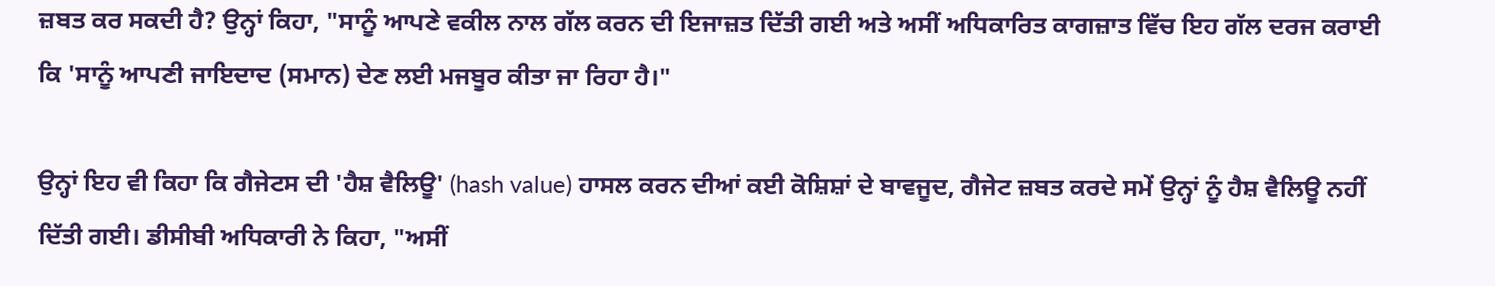ਜ਼ਬਤ ਕਰ ਸਕਦੀ ਹੈ? ਉਨ੍ਹਾਂ ਕਿਹਾ, "ਸਾਨੂੰ ਆਪਣੇ ਵਕੀਲ ਨਾਲ ਗੱਲ ਕਰਨ ਦੀ ਇਜਾਜ਼ਤ ਦਿੱਤੀ ਗਈ ਅਤੇ ਅਸੀਂ ਅਧਿਕਾਰਿਤ ਕਾਗਜ਼ਾਤ ਵਿੱਚ ਇਹ ਗੱਲ ਦਰਜ ਕਰਾਈ ਕਿ 'ਸਾਨੂੰ ਆਪਣੀ ਜਾਇਦਾਦ (ਸਮਾਨ) ਦੇਣ ਲਈ ਮਜਬੂਰ ਕੀਤਾ ਜਾ ਰਿਹਾ ਹੈ।"

ਉਨ੍ਹਾਂ ਇਹ ਵੀ ਕਿਹਾ ਕਿ ਗੈਜੇਟਸ ਦੀ 'ਹੈਸ਼ ਵੈਲਿਊ' (hash value) ਹਾਸਲ ਕਰਨ ਦੀਆਂ ਕਈ ਕੋਸ਼ਿਸ਼ਾਂ ਦੇ ਬਾਵਜੂਦ, ਗੈਜੇਟ ਜ਼ਬਤ ਕਰਦੇ ਸਮੇਂ ਉਨ੍ਹਾਂ ਨੂੰ ਹੈਸ਼ ਵੈਲਿਊ ਨਹੀਂ ਦਿੱਤੀ ਗਈ। ਡੀਸੀਬੀ ਅਧਿਕਾਰੀ ਨੇ ਕਿਹਾ, "ਅਸੀਂ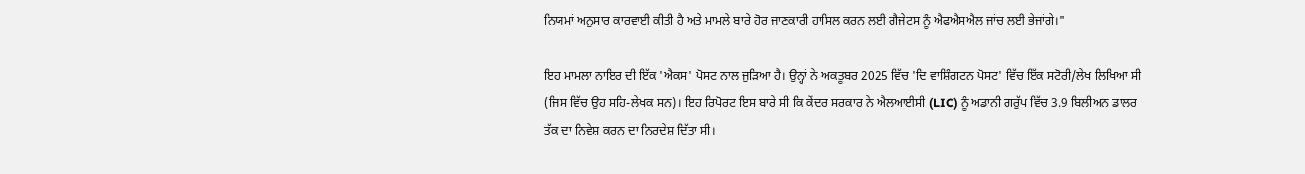ਨਿਯਮਾਂ ਅਨੁਸਾਰ ਕਾਰਵਾਈ ਕੀਤੀ ਹੈ ਅਤੇ ਮਾਮਲੇ ਬਾਰੇ ਹੋਰ ਜਾਣਕਾਰੀ ਹਾਸਿਲ ਕਰਨ ਲਈ ਗੈਜੇਟਸ ਨੂੰ ਐਫਐਸਐਲ ਜਾਂਚ ਲਈ ਭੇਜਾਂਗੇ।"

ਇਹ ਮਾਮਲਾ ਨਾਇਰ ਦੀ ਇੱਕ 'ਐਕਸ' ਪੋਸਟ ਨਾਲ ਜੁੜਿਆ ਹੈ। ਉਨ੍ਹਾਂ ਨੇ ਅਕਤੂਬਰ 2025 ਵਿੱਚ 'ਦਿ ਵਾਸ਼ਿੰਗਟਨ ਪੋਸਟ' ਵਿੱਚ ਇੱਕ ਸਟੋਰੀ/ਲੇਖ ਲਿਖਿਆ ਸੀ (ਜਿਸ ਵਿੱਚ ਉਹ ਸਹਿ-ਲੇਖਕ ਸਨ)। ਇਹ ਰਿਪੋਰਟ ਇਸ ਬਾਰੇ ਸੀ ਕਿ ਕੇਂਦਰ ਸਰਕਾਰ ਨੇ ਐਲਆਈਸੀ (LIC) ਨੂੰ ਅਡਾਨੀ ਗਰੁੱਪ ਵਿੱਚ 3.9 ਬਿਲੀਅਨ ਡਾਲਰ ਤੱਕ ਦਾ ਨਿਵੇਸ਼ ਕਰਨ ਦਾ ਨਿਰਦੇਸ਼ ਦਿੱਤਾ ਸੀ।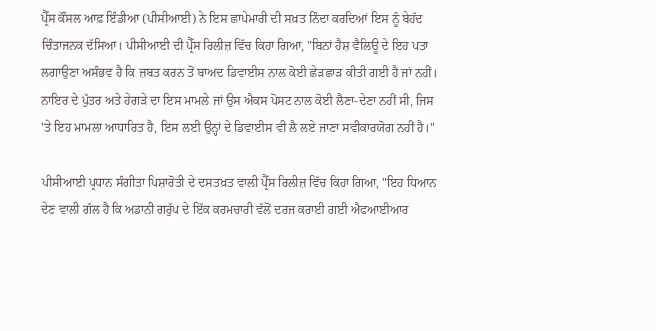ਪ੍ਰੈੱਸ ਕੌਂਸਲ ਆਫ਼ ਇੰਡੀਆ (ਪੀਸੀਆਈ) ਨੇ ਇਸ ਛਾਪੇਮਾਰੀ ਦੀ ਸਖ਼ਤ ਨਿੰਦਾ ਕਰਦਿਆਂ ਇਸ ਨੂੰ ਬੇਹੱਦ ਚਿੰਤਾਜਨਕ ਦੱਸਿਆ। ਪੀਸੀਆਈ ਦੀ ਪ੍ਰੈੱਸ ਰਿਲੀਜ਼ ਵਿੱਚ ਕਿਹਾ ਗਿਆ, "ਬਿਨਾਂ ਹੈਸ਼ ਵੈਲਿਊ ਦੇ ਇਹ ਪਤਾ ਲਗਾਉਣਾ ਅਸੰਭਵ ਹੈ ਕਿ ਜ਼ਬਤ ਕਰਨ ਤੋਂ ਬਾਅਦ ਡਿਵਾਈਸ ਨਾਲ ਕੋਈ ਛੇੜਛਾੜ ਕੀਤੀ ਗਈ ਹੈ ਜਾਂ ਨਹੀਂ। ਨਾਇਰ ਦੇ ਪੁੱਤਰ ਅਤੇ ਹੇਗੜੇ ਦਾ ਇਸ ਮਾਮਲੇ ਜਾਂ ਉਸ ਐਕਸ ਪੋਸਟ ਨਾਲ ਕੋਈ ਲੈਣਾ-ਦੇਣਾ ਨਹੀਂ ਸੀ, ਜਿਸ 'ਤੇ ਇਹ ਮਾਮਲਾ ਆਧਾਰਿਤ ਹੈ, ਇਸ ਲਈ ਉਨ੍ਹਾਂ ਦੇ ਡਿਵਾਈਸ ਵੀ ਲੈ ਲਏ ਜਾਣਾ ਸਵੀਕਾਰਯੋਗ ਨਹੀਂ ਹੈ।"

ਪੀਸੀਆਈ ਪ੍ਰਧਾਨ ਸੰਗੀਤਾ ਪਿਸ਼ਾਰੋਤੀ ਦੇ ਦਸਤਖ਼ਤ ਵਾਲੀ ਪ੍ਰੈੱਸ ਰਿਲੀਜ਼ ਵਿੱਚ ਕਿਹਾ ਗਿਆ, "ਇਹ ਧਿਆਨ ਦੇਣ ਵਾਲੀ ਗੱਲ ਹੈ ਕਿ ਅਡਾਨੀ ਗਰੁੱਪ ਦੇ ਇੱਕ ਕਰਮਚਾਰੀ ਵੱਲੋਂ ਦਰਜ ਕਰਾਈ ਗਈ ਐਫਆਈਆਰ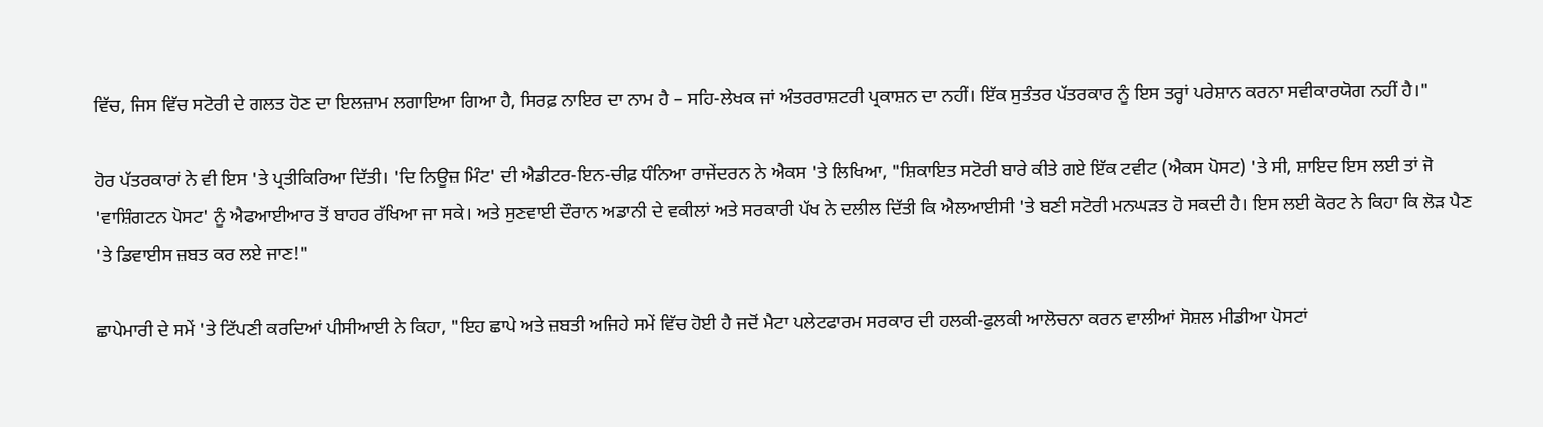ਵਿੱਚ, ਜਿਸ ਵਿੱਚ ਸਟੋਰੀ ਦੇ ਗਲਤ ਹੋਣ ਦਾ ਇਲਜ਼ਾਮ ਲਗਾਇਆ ਗਿਆ ਹੈ, ਸਿਰਫ਼ ਨਾਇਰ ਦਾ ਨਾਮ ਹੈ – ਸਹਿ-ਲੇਖਕ ਜਾਂ ਅੰਤਰਰਾਸ਼ਟਰੀ ਪ੍ਰਕਾਸ਼ਨ ਦਾ ਨਹੀਂ। ਇੱਕ ਸੁਤੰਤਰ ਪੱਤਰਕਾਰ ਨੂੰ ਇਸ ਤਰ੍ਹਾਂ ਪਰੇਸ਼ਾਨ ਕਰਨਾ ਸਵੀਕਾਰਯੋਗ ਨਹੀਂ ਹੈ।"

ਹੋਰ ਪੱਤਰਕਾਰਾਂ ਨੇ ਵੀ ਇਸ 'ਤੇ ਪ੍ਰਤੀਕਿਰਿਆ ਦਿੱਤੀ। 'ਦਿ ਨਿਊਜ਼ ਮਿੰਟ' ਦੀ ਐਡੀਟਰ-ਇਨ-ਚੀਫ਼ ਧੰਨਿਆ ਰਾਜੇਂਦਰਨ ਨੇ ਐਕਸ 'ਤੇ ਲਿਖਿਆ, "ਸ਼ਿਕਾਇਤ ਸਟੋਰੀ ਬਾਰੇ ਕੀਤੇ ਗਏ ਇੱਕ ਟਵੀਟ (ਐਕਸ ਪੋਸਟ) 'ਤੇ ਸੀ, ਸ਼ਾਇਦ ਇਸ ਲਈ ਤਾਂ ਜੋ 'ਵਾਸ਼ਿੰਗਟਨ ਪੋਸਟ' ਨੂੰ ਐਫਆਈਆਰ ਤੋਂ ਬਾਹਰ ਰੱਖਿਆ ਜਾ ਸਕੇ। ਅਤੇ ਸੁਣਵਾਈ ਦੌਰਾਨ ਅਡਾਨੀ ਦੇ ਵਕੀਲਾਂ ਅਤੇ ਸਰਕਾਰੀ ਪੱਖ ਨੇ ਦਲੀਲ ਦਿੱਤੀ ਕਿ ਐਲਆਈਸੀ 'ਤੇ ਬਣੀ ਸਟੋਰੀ ਮਨਘੜਤ ਹੋ ਸਕਦੀ ਹੈ। ਇਸ ਲਈ ਕੋਰਟ ਨੇ ਕਿਹਾ ਕਿ ਲੋੜ ਪੈਣ 'ਤੇ ਡਿਵਾਈਸ ਜ਼ਬਤ ਕਰ ਲਏ ਜਾਣ!"

ਛਾਪੇਮਾਰੀ ਦੇ ਸਮੇਂ 'ਤੇ ਟਿੱਪਣੀ ਕਰਦਿਆਂ ਪੀਸੀਆਈ ਨੇ ਕਿਹਾ, "ਇਹ ਛਾਪੇ ਅਤੇ ਜ਼ਬਤੀ ਅਜਿਹੇ ਸਮੇਂ ਵਿੱਚ ਹੋਈ ਹੈ ਜਦੋਂ ਮੈਟਾ ਪਲੇਟਫਾਰਮ ਸਰਕਾਰ ਦੀ ਹਲਕੀ-ਫੁਲਕੀ ਆਲੋਚਨਾ ਕਰਨ ਵਾਲੀਆਂ ਸੋਸ਼ਲ ਮੀਡੀਆ ਪੋਸਟਾਂ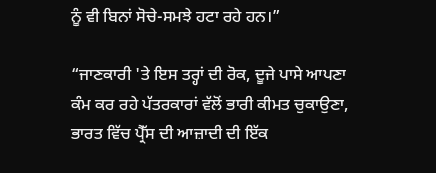ਨੂੰ ਵੀ ਬਿਨਾਂ ਸੋਚੇ-ਸਮਝੇ ਹਟਾ ਰਹੇ ਹਨ।”

“ਜਾਣਕਾਰੀ 'ਤੇ ਇਸ ਤਰ੍ਹਾਂ ਦੀ ਰੋਕ, ਦੂਜੇ ਪਾਸੇ ਆਪਣਾ ਕੰਮ ਕਰ ਰਹੇ ਪੱਤਰਕਾਰਾਂ ਵੱਲੋਂ ਭਾਰੀ ਕੀਮਤ ਚੁਕਾਉਣਾ, ਭਾਰਤ ਵਿੱਚ ਪ੍ਰੈੱਸ ਦੀ ਆਜ਼ਾਦੀ ਦੀ ਇੱਕ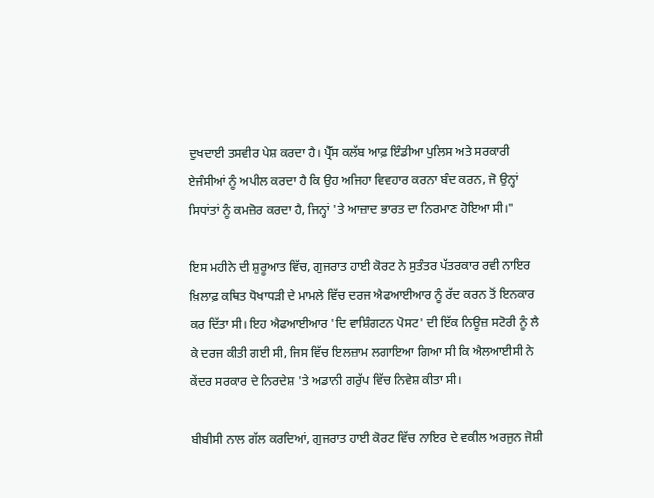ਦੁਖਦਾਈ ਤਸਵੀਰ ਪੇਸ਼ ਕਰਦਾ ਹੈ। ਪ੍ਰੈੱਸ ਕਲੱਬ ਆਫ਼ ਇੰਡੀਆ ਪੁਲਿਸ ਅਤੇ ਸਰਕਾਰੀ ਏਜੰਸੀਆਂ ਨੂੰ ਅਪੀਲ ਕਰਦਾ ਹੈ ਕਿ ਉਹ ਅਜਿਹਾ ਵਿਵਹਾਰ ਕਰਨਾ ਬੰਦ ਕਰਨ, ਜੋ ਉਨ੍ਹਾਂ ਸਿਧਾਂਤਾਂ ਨੂੰ ਕਮਜ਼ੋਰ ਕਰਦਾ ਹੈ, ਜਿਨ੍ਹਾਂ 'ਤੇ ਆਜ਼ਾਦ ਭਾਰਤ ਦਾ ਨਿਰਮਾਣ ਹੋਇਆ ਸੀ।"

ਇਸ ਮਹੀਨੇ ਦੀ ਸ਼ੁਰੂਆਤ ਵਿੱਚ, ਗੁਜਰਾਤ ਹਾਈ ਕੋਰਟ ਨੇ ਸੁਤੰਤਰ ਪੱਤਰਕਾਰ ਰਵੀ ਨਾਇਰ ਖ਼ਿਲਾਫ਼ ਕਥਿਤ ਧੋਖਾਧੜੀ ਦੇ ਮਾਮਲੇ ਵਿੱਚ ਦਰਜ ਐਫਆਈਆਰ ਨੂੰ ਰੱਦ ਕਰਨ ਤੋਂ ਇਨਕਾਰ ਕਰ ਦਿੱਤਾ ਸੀ। ਇਹ ਐਫਆਈਆਰ 'ਦਿ ਵਾਸ਼ਿੰਗਟਨ ਪੋਸਟ' ਦੀ ਇੱਕ ਨਿਊਜ਼ ਸਟੋਰੀ ਨੂੰ ਲੈ ਕੇ ਦਰਜ ਕੀਤੀ ਗਈ ਸੀ, ਜਿਸ ਵਿੱਚ ਇਲਜ਼ਾਮ ਲਗਾਇਆ ਗਿਆ ਸੀ ਕਿ ਐਲਆਈਸੀ ਨੇ ਕੇਂਦਰ ਸਰਕਾਰ ਦੇ ਨਿਰਦੇਸ਼ 'ਤੇ ਅਡਾਨੀ ਗਰੁੱਪ ਵਿੱਚ ਨਿਵੇਸ਼ ਕੀਤਾ ਸੀ।

ਬੀਬੀਸੀ ਨਾਲ ਗੱਲ ਕਰਦਿਆਂ, ਗੁਜਰਾਤ ਹਾਈ ਕੋਰਟ ਵਿੱਚ ਨਾਇਰ ਦੇ ਵਕੀਲ ਅਰਜੁਨ ਜੋਸ਼ੀ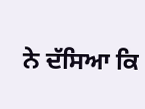ਨੇ ਦੱਸਿਆ ਕਿ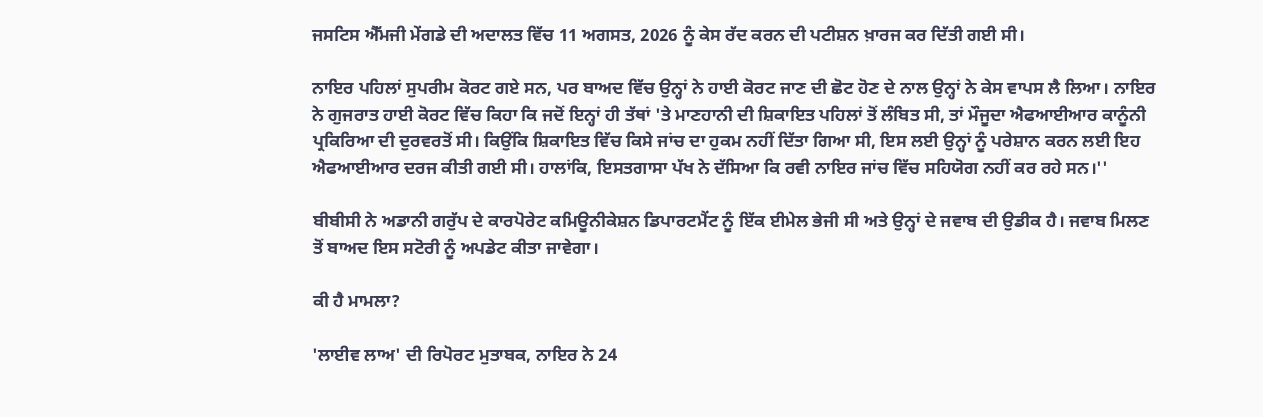ਜਸਟਿਸ ਐੱਮਜੀ ਮੇਂਗਡੇ ਦੀ ਅਦਾਲਤ ਵਿੱਚ 11 ਅਗਸਤ, 2026 ਨੂੰ ਕੇਸ ਰੱਦ ਕਰਨ ਦੀ ਪਟੀਸ਼ਨ ਖ਼ਾਰਜ ਕਰ ਦਿੱਤੀ ਗਈ ਸੀ।

ਨਾਇਰ ਪਹਿਲਾਂ ਸੁਪਰੀਮ ਕੋਰਟ ਗਏ ਸਨ, ਪਰ ਬਾਅਦ ਵਿੱਚ ਉਨ੍ਹਾਂ ਨੇ ਹਾਈ ਕੋਰਟ ਜਾਣ ਦੀ ਛੋਟ ਹੋਣ ਦੇ ਨਾਲ ਉਨ੍ਹਾਂ ਨੇ ਕੇਸ ਵਾਪਸ ਲੈ ਲਿਆ। ਨਾਇਰ ਨੇ ਗੁਜਰਾਤ ਹਾਈ ਕੋਰਟ ਵਿੱਚ ਕਿਹਾ ਕਿ ਜਦੋਂ ਇਨ੍ਹਾਂ ਹੀ ਤੱਥਾਂ 'ਤੇ ਮਾਣਹਾਨੀ ਦੀ ਸ਼ਿਕਾਇਤ ਪਹਿਲਾਂ ਤੋਂ ਲੰਬਿਤ ਸੀ, ਤਾਂ ਮੌਜੂਦਾ ਐਫਆਈਆਰ ਕਾਨੂੰਨੀ ਪ੍ਰਕਿਰਿਆ ਦੀ ਦੁਰਵਰਤੋਂ ਸੀ। ਕਿਉਂਕਿ ਸ਼ਿਕਾਇਤ ਵਿੱਚ ਕਿਸੇ ਜਾਂਚ ਦਾ ਹੁਕਮ ਨਹੀਂ ਦਿੱਤਾ ਗਿਆ ਸੀ, ਇਸ ਲਈ ਉਨ੍ਹਾਂ ਨੂੰ ਪਰੇਸ਼ਾਨ ਕਰਨ ਲਈ ਇਹ ਐਫਆਈਆਰ ਦਰਜ ਕੀਤੀ ਗਈ ਸੀ। ਹਾਲਾਂਕਿ, ਇਸਤਗਾਸਾ ਪੱਖ ਨੇ ਦੱਸਿਆ ਕਿ ਰਵੀ ਨਾਇਰ ਜਾਂਚ ਵਿੱਚ ਸਹਿਯੋਗ ਨਹੀਂ ਕਰ ਰਹੇ ਸਨ।''

ਬੀਬੀਸੀ ਨੇ ਅਡਾਨੀ ਗਰੁੱਪ ਦੇ ਕਾਰਪੋਰੇਟ ਕਮਿਊਨੀਕੇਸ਼ਨ ਡਿਪਾਰਟਮੈਂਟ ਨੂੰ ਇੱਕ ਈਮੇਲ ਭੇਜੀ ਸੀ ਅਤੇ ਉਨ੍ਹਾਂ ਦੇ ਜਵਾਬ ਦੀ ਉਡੀਕ ਹੈ। ਜਵਾਬ ਮਿਲਣ ਤੋਂ ਬਾਅਦ ਇਸ ਸਟੋਰੀ ਨੂੰ ਅਪਡੇਟ ਕੀਤਾ ਜਾਵੇਗਾ।

ਕੀ ਹੈ ਮਾਮਲਾ?

'ਲਾਈਵ ਲਾਅ' ਦੀ ਰਿਪੋਰਟ ਮੁਤਾਬਕ, ਨਾਇਰ ਨੇ 24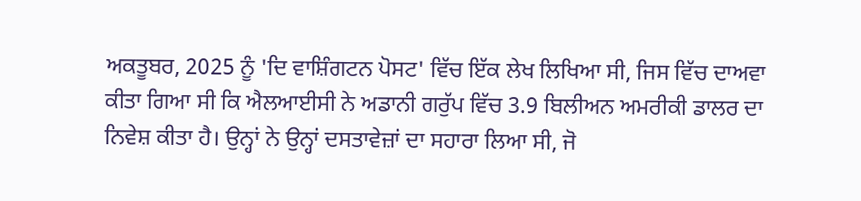ਅਕਤੂਬਰ, 2025 ਨੂੰ 'ਦਿ ਵਾਸ਼ਿੰਗਟਨ ਪੋਸਟ' ਵਿੱਚ ਇੱਕ ਲੇਖ ਲਿਖਿਆ ਸੀ, ਜਿਸ ਵਿੱਚ ਦਾਅਵਾ ਕੀਤਾ ਗਿਆ ਸੀ ਕਿ ਐਲਆਈਸੀ ਨੇ ਅਡਾਨੀ ਗਰੁੱਪ ਵਿੱਚ 3.9 ਬਿਲੀਅਨ ਅਮਰੀਕੀ ਡਾਲਰ ਦਾ ਨਿਵੇਸ਼ ਕੀਤਾ ਹੈ। ਉਨ੍ਹਾਂ ਨੇ ਉਨ੍ਹਾਂ ਦਸਤਾਵੇਜ਼ਾਂ ਦਾ ਸਹਾਰਾ ਲਿਆ ਸੀ, ਜੋ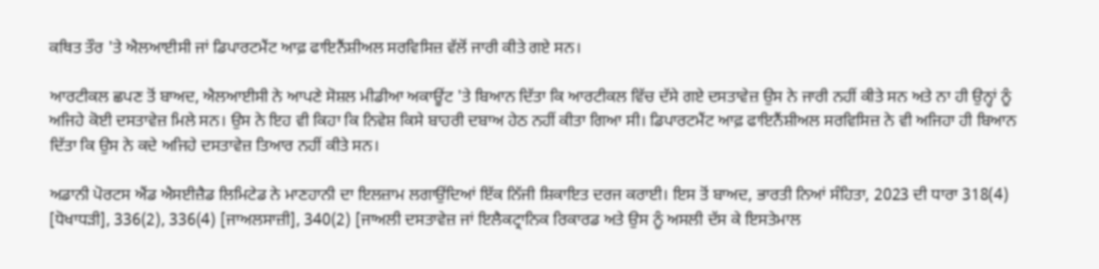ਕਥਿਤ ਤੌਰ 'ਤੇ ਐਲਆਈਸੀ ਜਾਂ ਡਿਪਾਰਟਮੈਂਟ ਆਫ਼ ਫਾਇਨੈਂਸ਼ੀਅਲ ਸਰਵਿਸਿਜ਼ ਵੱਲੋਂ ਜਾਰੀ ਕੀਤੇ ਗਏ ਸਨ।

ਆਰਟੀਕਲ ਛਪਣ ਤੋਂ ਬਾਅਦ, ਐਲਆਈਸੀ ਨੇ ਆਪਣੇ ਸੋਸ਼ਲ ਮੀਡੀਆ ਅਕਾਊਂਟ 'ਤੇ ਬਿਆਨ ਦਿੱਤਾ ਕਿ ਆਰਟੀਕਲ ਵਿੱਚ ਦੱਸੇ ਗਏ ਦਸਤਾਵੇਜ਼ ਉਸ ਨੇ ਜਾਰੀ ਨਹੀਂ ਕੀਤੇ ਸਨ ਅਤੇ ਨਾ ਹੀ ਉਨ੍ਹਾਂ ਨੂੰ ਅਜਿਹੇ ਕੋਈ ਦਸਤਾਵੇਜ਼ ਮਿਲੇ ਸਨ। ਉਸ ਨੇ ਇਹ ਵੀ ਕਿਹਾ ਕਿ ਨਿਵੇਸ਼ ਕਿਸੇ ਬਾਹਰੀ ਦਬਾਅ ਹੇਠ ਨਹੀਂ ਕੀਤਾ ਗਿਆ ਸੀ। ਡਿਪਾਰਟਮੈਂਟ ਆਫ਼ ਫਾਇਨੈਂਸ਼ੀਅਲ ਸਰਵਿਸਿਜ਼ ਨੇ ਵੀ ਅਜਿਹਾ ਹੀ ਬਿਆਨ ਦਿੱਤਾ ਕਿ ਉਸ ਨੇ ਕਦੇ ਅਜਿਹੇ ਦਸਤਾਵੇਜ਼ ਤਿਆਰ ਨਹੀਂ ਕੀਤੇ ਸਨ।

ਅਡਾਨੀ ਪੋਰਟਸ ਐਂਡ ਐਸਈਜ਼ੈਡ ਲਿਮਿਟੇਡ ਨੇ ਮਾਣਹਾਨੀ ਦਾ ਇਲਜ਼ਾਮ ਲਗਾਉਂਦਿਆਂ ਇੱਕ ਨਿੱਜੀ ਸ਼ਿਕਾਇਤ ਦਰਜ ਕਰਾਈ। ਇਸ ਤੋਂ ਬਾਅਦ, ਭਾਰਤੀ ਨਿਆਂ ਸੰਹਿਤਾ, 2023 ਦੀ ਧਾਰਾ 318(4) [ਧੋਖਾਧੜੀ], 336(2), 336(4) [ਜਾਅਲਸਾਜ਼ੀ], 340(2) [ਜਾਅਲੀ ਦਸਤਾਵੇਜ਼ ਜਾਂ ਇਲੈਕਟ੍ਰਾਨਿਕ ਰਿਕਾਰਡ ਅਤੇ ਉਸ ਨੂੰ ਅਸਲੀ ਦੱਸ ਕੇ ਇਸਤੇਮਾਲ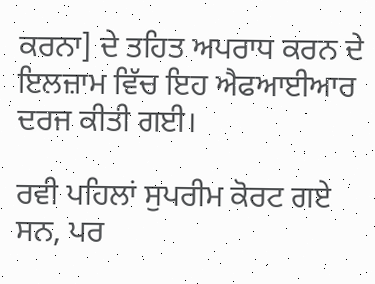ਕਰਨਾ] ਦੇ ਤਹਿਤ ਅਪਰਾਧ ਕਰਨ ਦੇ ਇਲਜ਼ਾਮ ਵਿੱਚ ਇਹ ਐਫਆਈਆਰ ਦਰਜ ਕੀਤੀ ਗਈ।

ਰਵੀ ਪਹਿਲਾਂ ਸੁਪਰੀਮ ਕੋਰਟ ਗਏ ਸਨ, ਪਰ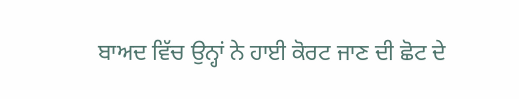ਬਾਅਦ ਵਿੱਚ ਉਨ੍ਹਾਂ ਨੇ ਹਾਈ ਕੋਰਟ ਜਾਣ ਦੀ ਛੋਟ ਦੇ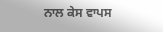ਨਾਲ ਕੇਸ ਵਾਪਸ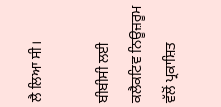ਲੈ ਲਿਆ ਸੀ।

ਬੀਬੀਸੀ ਲਈ ਕਲੈਕਟਿਵ ਨਿਊਜ਼ਰੂਮ ਵੱਲੋਂ ਪ੍ਰਕਾਸ਼ਿਤ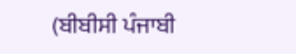(ਬੀਬੀਸੀ ਪੰਜਾਬੀ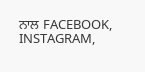ਨਾਲ FACEBOOK, INSTAGRAM,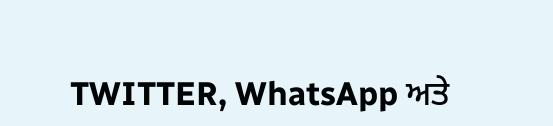TWITTER, WhatsApp ਅਤੇ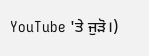YouTube 'ਤੇ ਜੁੜੋ।)